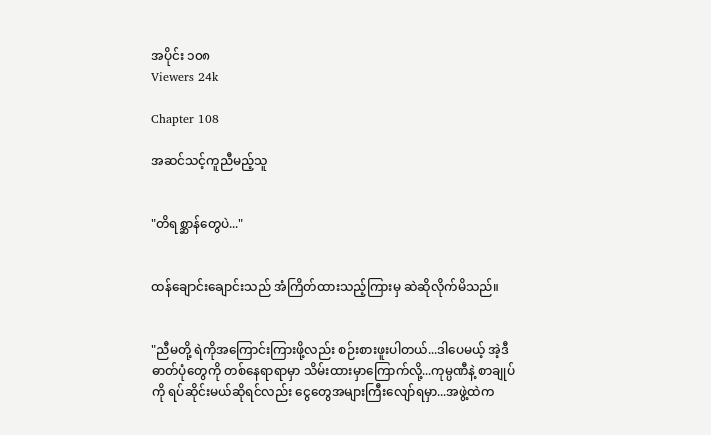အပိုင်း ၁၀၈
Viewers 24k

Chapter 108

အဆင်သင့်ကူညီမည့်သူ


"တိရစ္ဆာန်တွေပဲ..."


ထန်ချောင်းချောင်းသည် အံကြိတ်ထားသည့်ကြားမှ ဆဲဆိုလိုက်မိသည်။


"ညီမတို့ ရဲကိုအကြောင်းကြားဖို့လည်း စဉ်းစားဖူးပါတယ်...ဒါပေမယ့် အဲ့ဒီဓာတ်ပုံတွေကို တစ်နေရာရာမှာ သိမ်းထားမှာကြောက်လို့...ကုမ္ပဏီနဲ့ စာချုပ်ကို ရပ်ဆိုင်းမယ်ဆိုရင်လည်း ငွေတွေအများကြီးလျော်ရမှာ...အဖွဲ့ထဲက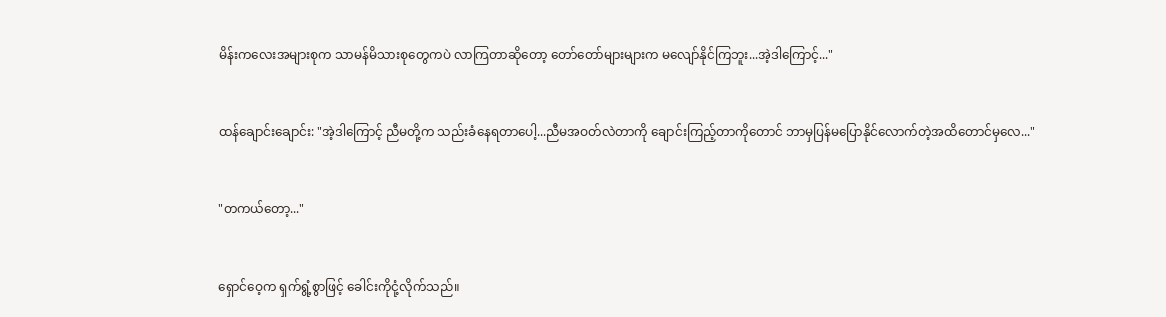မိန်းကလေးအများစုက သာမန်မိသားစုတွေကပဲ လာကြတာဆိုတော့ တော်တော်များများက မလျော်နိုင်ကြဘူး...အဲ့ဒါကြောင့်..."


ထန်ချောင်းချောင်း: "အဲ့ဒါကြောင့် ညီမတို့က သည်းခံနေရတာပေါ့...ညီမအဝတ်လဲတာကို ချောင်းကြည့်တာကိုတောင် ဘာမှပြန်မပြောနိုင်လောက်တဲ့အထိတောင်မှလေ..."


"တကယ်တော့..."


ရှောင်ဝေ့က ရှက်ရွံ့စွာဖြင့် ခေါင်းကိုငုံ့လိုက်သည်။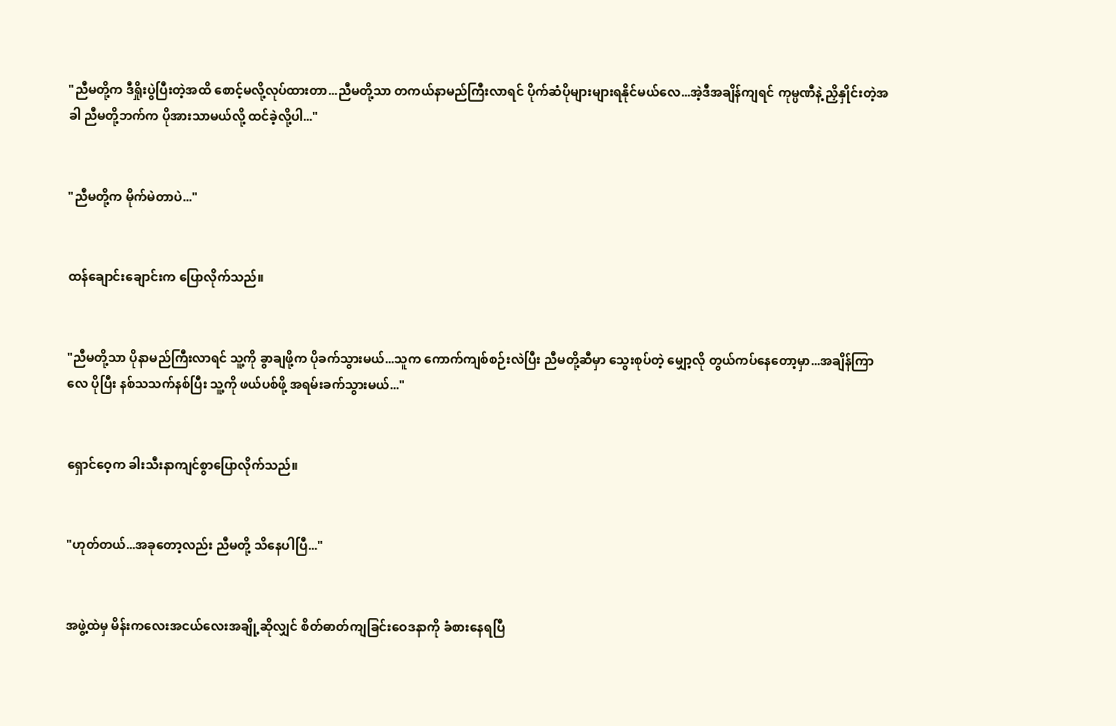"ညီမတို့က ဒီရှိုးပွဲပြီးတဲ့အထိ စောင့်မလို့လုပ်ထားတာ...ညီမတို့သာ တကယ်နာမည်ကြီးလာရင် ပိုက်ဆံပိုများများရနိုင်မယ်လေ...အဲ့ဒီအချိန်ကျရင် ကုမ္ပဏီနဲ့ ညှိနှိုင်းတဲ့အခါ ညီမတို့ဘက်က ပိုအားသာမယ်လို့ ထင်ခဲ့လို့ပါ..."


"ညီမတို့က မိုက်မဲတာပဲ..."


ထန်ချောင်းချောင်းက ပြောလိုက်သည်။


"ညီမတို့သာ ပိုနာမည်ကြီးလာရင် သူ့ကို ခွာချဖို့က ပိုခက်သွားမယ်...သူက ကောက်ကျစ်စဉ်းလဲပြီး ညီမတို့ဆီမှာ သွေးစုပ်တဲ့ မျှော့လို တွယ်ကပ်နေတော့မှာ...အချိန်ကြာလေ ပိုပြီး နစ်သသက်နစ်ပြီး သူ့ကို ဖယ်ပစ်ဖို့ အရမ်းခက်သွားမယ်..."


ရှောင်ဝေ့က ခါးသီးနာကျင်စွာပြောလိုက်သည်။


"ဟုတ်တယ်...အခုတော့လည်း ညီမတို့ သိနေပါပြီ..."


အဖွဲ့ထဲမှ မိန်းကလေးအငယ်လေးအချို့ဆိုလျှင် စိတ်ဓာတ်ကျခြင်းဝေဒနာကို ခံစားနေရပြီ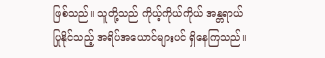ဖြစ်သည်။ သူတို့သည် ကိုယ့်ကိုယ်ကိုယ် အန္တရာယ်ပြုနိုင်သည့် အရိပ်အယောင်များပင် ရှိနေကြသည်။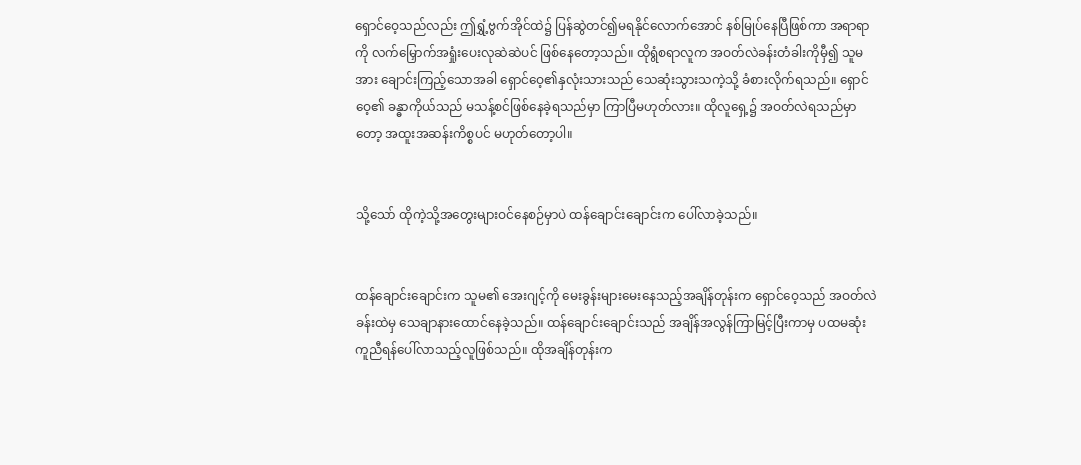ရှောင်ဝေ့သည်လည်း ဤရွှံ့ဗွက်အိုင်ထဲ၌ ပြန်ဆွဲတင်၍မရ‌နိုင်လောက်အောင် နစ်မြုပ်နေပြီဖြစ်ကာ အရာရာကို လက်မြှောက်အရှုံးပေးလုဆဲဆဲပင် ဖြစ်နေတော့သည်။ ထိုရွံစရာလူက အဝတ်လဲခန်းတံခါးကိုမှီ၍ သူမ အား ချောင်းကြည့်သောအခါ ရှောင်ဝေ့၏နှလုံးသားသည် သေဆုံးသွားသကဲ့သို့ ခံစားလိုက်ရသည်။ ‌ရှောင်ဝေ့၏ ခန္ဓာကိုယ်သည် မသန့်စင်ဖြစ်နေခဲ့ရသည်မှာ ကြာပြီမဟုတ်လား။ ထိုလူရှေ့၌ အဝတ်လဲရသည်မှာတော့ အထူးအဆန်းကိစ္စပင် မဟုတ်တော့ပါ။


သို့သော် ထိုကဲ့သို့အတွေးများဝင်‌နေစဉ်မှာပဲ ထန်ချောင်းချောင်းက ပေါ်လာခဲ့သည်။


ထန်ချောင်းချောင်းက သူမ၏ အေးဂျင့်ကို မေးခွန်းများမေးနေသည့်အချိန်တုန်းက ရှောင်ဝေ့သည် အဝတ်လဲခန်းထဲမှ သေချာနားထောင်နေခဲ့သည်။ ထန်ချောင်းချောင်းသည် အချိန်အလွန်ကြာမြင့်ပြီးကာမှ ပထမဆုံး ကူညီရန်ပေါ်လာသည့်လူဖြစ်သည်။ ထိုအချိန်တုန်းက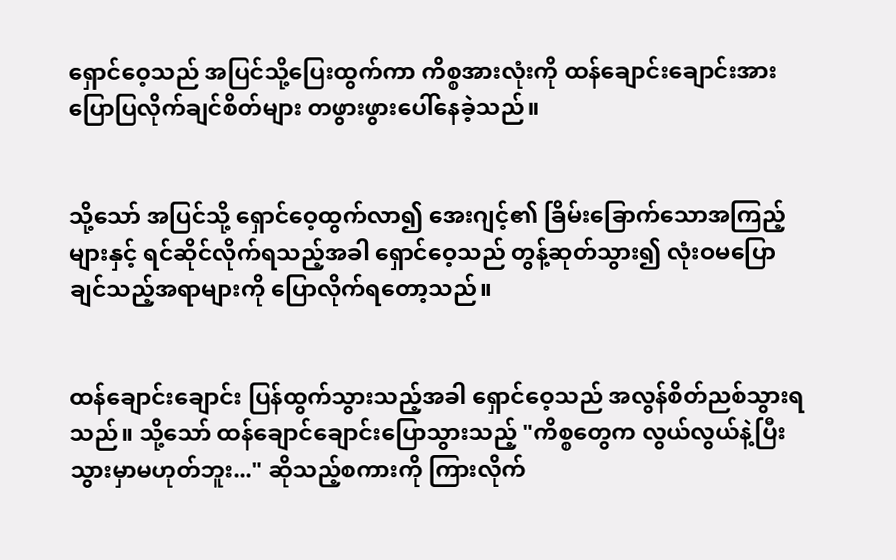ရှောင်ဝေ့သည် အပြင်သို့ပြေးထွက်ကာ ကိစ္စအားလုံးကို ထန်ချောင်းချောင်းအား ပြောပြလိုက်ချင်စိတ်များ တဖွားဖွားပေါ်နေခဲ့သည်။


သို့သော် အပြင်သို့ ရှောင်ဝေ့ထွက်လာ၍ အေးဂျင့်၏ ခြိမ်းခြောက်သောအကြည့်များနှင့် ရင်ဆိုင်လိုက်ရသည့်အခါ ရှောင်ဝေ့သည် တွန့်ဆုတ်သွား၍ လုံးဝ‌မပြောချင်သည့်အရာများကို ပြောလိုက်ရတော့သည်။


ထန်ချောင်းချောင်း ပြန်ထွက်သွားသည့်အခါ ရှောင်ဝေ့သည် အလွန်စိတ်ညစ်သွားရသည်။ သို့သော် ထန်ချောင်ချောင်းပြောသွားသည့် "ကိစ္စတွေက လွယ်လွယ်နဲ့ပြီးသွားမှာမဟုတ်ဘူး..." ဆိုသည့်စကားကို ကြားလိုက်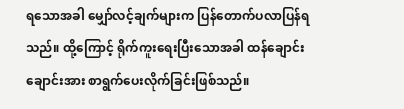ရ‌သောအခါ မျှော်လင့်ချက်များက ပြန်တောက်ပလာပြန်ရသည်။ ထို့ကြောင့် ရိုက်ကူးရေးပြီးသောအခါ ထန်ချောင်းချောင်းအား စာရွက်ပေးလိုက်ခြင်းဖြစ်သည်။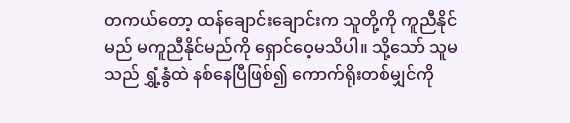တကယ်တော့ ထန်ချောင်းချောင်းက သူတို့ကို ကူညီနိုင်မည် မကူညီနိုင်မည်ကို ရှောင်ဝေ့မသိပါ။ သို့သော် သူမသည် ရွှံ့နွံထဲ နစ်နေပြီဖြစ်၍ ကောက်ရိုးတစ်မျှင်ကို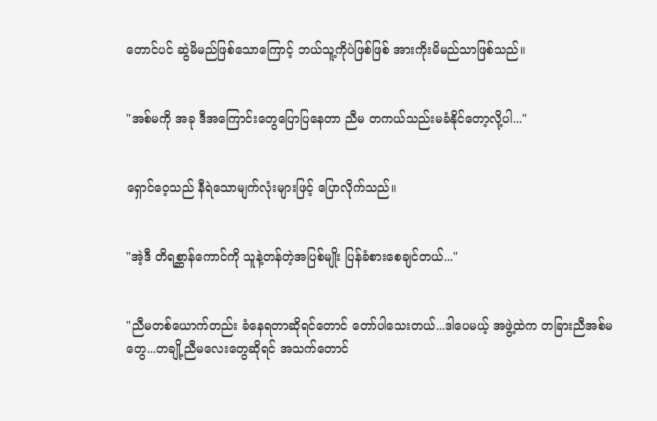တောင်ပင် ဆွဲမိမည်ဖြစ်သောကြောင့် ဘယ်သူ့ကိုပဲဖြစ်ဖြစ် အားကိုးမိမည်သာဖြစ်သည်။


"အစ်မကို အခု ဒီအကြောင်းတွေပြောပြ‌နေတာ ညီမ တကယ်သည်းမခံနိုင်‌တော့လို့ပါ..."


ရှောင်ဝေ့သည် နီရဲသောမျက်လုံးများဖြင့် ပြောလိုက်သည်။


"အဲ့ဒီ တိရစ္ဆာန်ကောင်ကို သူနဲ့တန်တဲ့အပြစ်မျိုး ပြန်ခံစားစေချင်တယ်..."


"ညီမတစ်ယောက်တည်း ခံနေရတာဆိုရင်တောင် တော်ပါသေးတယ်...ဒါပေမယ့် အဖွဲ့ထဲက တခြားညီအစ်မတွေ...တချို့ညီမလေးတွေဆိုရင် အသက်တောင်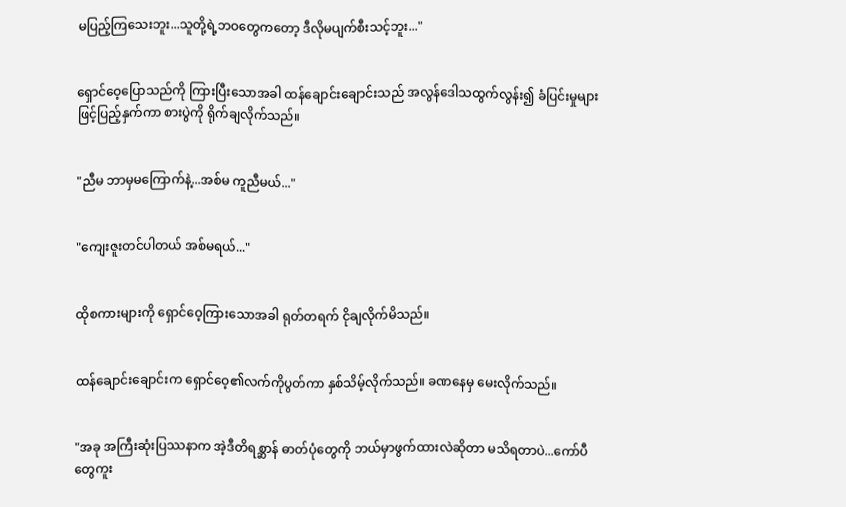မပြည့်ကြသေးဘူး...သူတို့ရဲ့ဘဝတွေကတော့ ဒီလိုမပျက်စီးသင့်ဘူး..."


ရှောင်ဝေ့ပြောသည်ကို ကြားပြီးသောအခါ ထန်ချောင်းချောင်းသည် အလွန်ဒေါသထွက်လွန်း၍ ခံပြင်းမှုများဖြင့်ပြည့်နှက်ကာ စားပွဲကို ရိုက်ချလိုက်သည်။


"ညီမ ဘာမှမကြောက်နဲ့...အစ်မ ကူညီမယ်..."


"ကျေးဇူးတင်ပါတယ် အစ်မရယ်..."


ထိုစကားများကို ရှောင်ဝေ့ကြားသောအခါ ရုတ်တရက် ငိုချလိုက်မိသည်။


ထန်ချောင်းချောင်းက ရှောင်ဝေ့၏လက်ကိုပွတ်ကာ နှစ်သိမ့်လိုက်သည်။ ခဏနေမှ မေးလိုက်သည်။


"အခု အကြီးဆုံးပြဿနာက အဲ့ဒီတိရစ္ဆာန် ဓာတ်ပုံတွေကို ဘယ်မှာဖွက်ထားလဲဆိုတာ မသိရတာပဲ...ကော်ပီတွေကူး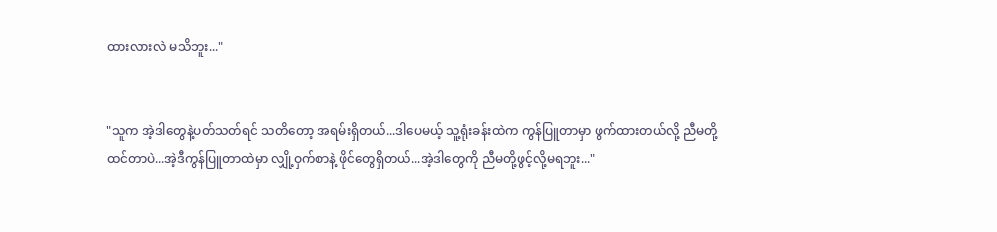ထားလားလဲ မသိဘူး..."


"သူက အဲ့ဒါတွေနဲ့ပတ်သတ်ရင် သတိတော့ အရမ်းရှိတယ်...ဒါပေမယ့် သူ့ရုံးခန်းထဲက ကွန်ပြူတာမှာ ဖွက်ထားတယ်လို့ ညီမတို့ ထင်တာပဲ...အဲ့ဒီကွန်ပြူတာထဲမှာ လျှို့ဝှက်စာနဲ့ ဖိုင်တွေရှိတယ်...အဲ့ဒါတွေကို ညီမတို့ဖွင့်လို့မရဘူး..."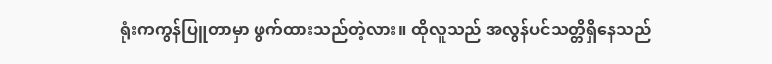ရုံးကကွန်ပြူတာမှာ ဖွက်ထားသည်တဲ့လား။ ထိုလူသည် အလွန်ပင်သတ္တိရှိနေသည်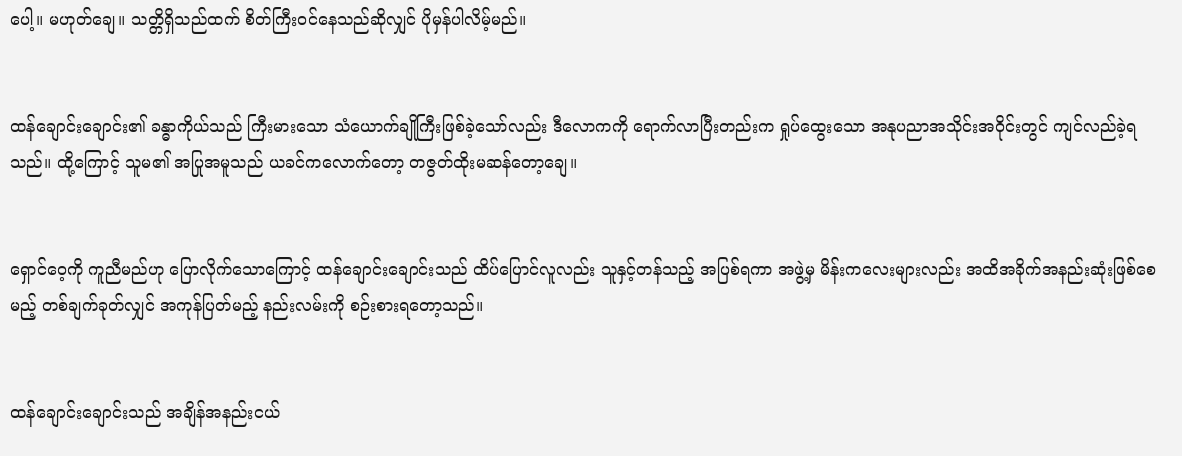ပေါ့။ မဟုတ်ချေ။ သတ္တိရှိသည်ထက် စိတ်ကြီးဝင်နေသည်ဆိုလျှင် ပိုမှန်ပါလိမ့်မည်။


ထန်ချောင်းချောင်း၏ ခန္ဓာကိုယ်သည် ကြီးမားသော သံယောက်ချိုကြီးဖြစ်ခဲ့သော်လည်း ဒီလောကကို ရောက်လာပြီးတည်းက ရှုပ်ထွေးသော အနုပညာအသိုင်းအဝိုင်းတွင် ကျင်လည်ခဲ့ရသည်။ ထို့ကြောင့် သူမ၏ အပြုအမူသည် ယခင်ကလောက်တော့ တဇွတ်ထိုးမဆန်တော့ချေ။


ရှောင်ဝေ့ကို ကူညီမည်ဟု ပြောလိုက်သောကြောင့် ထန်ချောင်းချောင်းသည် ထိပ်ပြောင်လူလည်း သူနှင့်တန်သည့် အပြစ်ရကာ အဖွဲ့မှ မိန်းကလေးများလည်း အထိအခိုက်အနည်းဆုံးဖြစ်စေမည့် တစ်ချက်ခုတ်လျှင် အကုန်ပြတ်မည့် နည်းလမ်းကို စဉ်းစားရတော့သည်။


ထန်ချောင်းချောင်းသည် အချိန်အနည်းငယ်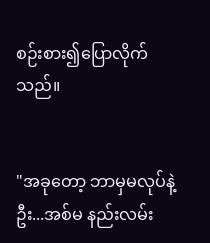စဉ်းစား၍ပြောလိုက်သည်။


"အခုတော့ ဘာမှမလုပ်နဲ့ဦး...အစ်မ နည်းလမ်း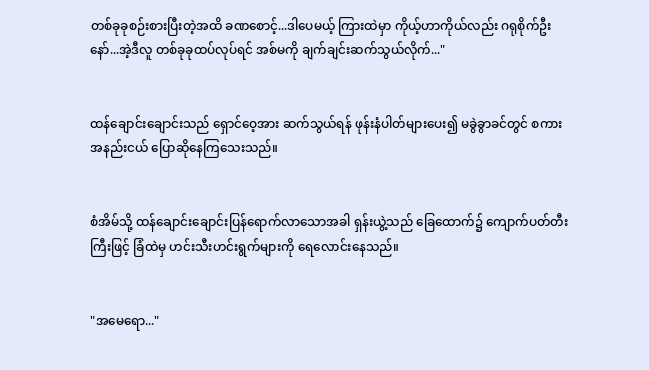တစ်ခုခုစဉ်းစားပြီးတဲ့အထိ ခဏစောင့်...ဒါပေမယ့် ကြားထဲမှာ ကိုယ့်ဟာကိုယ်လည်း ဂရုစိုက်ဦးနော်...အဲ့ဒီလူ တစ်ခုခုထပ်လုပ်ရင် အစ်မကို ချက်ချင်းဆက်သွယ်လိုက်..."


ထန်ချောင်းချောင်းသည် ရှောင်ဝေ့အား ဆက်သွယ်ရန် ဖုန်းနံပါတ်များပေး၍ မခွဲခွာခင်တွင် စကားအနည်းငယ် ပြောဆိုနေကြသေးသည်။


စံအိမ်သို့ ထန်ချောင်းချောင်းပြန်ရောက်လာသောအခါ ရှန်းယွဲ့သည် ‌ခြေထောက်၌ ကျောက်ပတ်တီးကြီးဖြင့် ခြံထဲမှ ဟင်းသီးဟင်းရွက်များကို ရေလောင်းနေသည်။


"အမေရော..."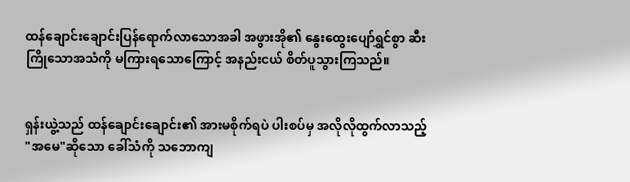ထန်ချောင်းချောင်းပြန်ရောက်လာသောအခါ အဖွားအို၏ နွေးထွေးပျော်ရွှင်စွာ ဆီးကြိုသောအသံကို မကြားရသောကြောင့် အနည်းငယ် စိတ်ပူသွားကြသည်။


ရှန်း‌ယွဲ့သည် ထန်ချောင်းချောင်း၏ အားမစိုက်ရပဲ ပါးစပ်မှ အလိုလိုထွက်လာသည့် "အမေ"ဆိုသော ခေါ်သံကို သဘောကျ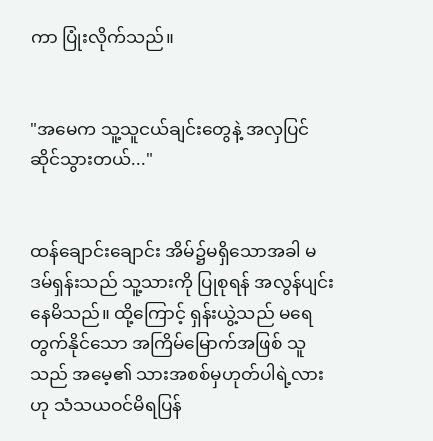ကာ ပြုံးလိုက်သည်။


"အမေက သူ့သူငယ်ချင်းတွေနဲ့ အလှပြင်ဆိုင်သွားတယ်..."


ထန်ချောင်းချောင်း အိမ်၌မရှိသောအခါ မဒမ်ရှန်းသည် သူ့သားကို ပြုစုရန် အလွန်ပျင်းနေမိသည်။ ထို့ကြောင့် ရှန်းယွဲ့သည် မရေတွက်နိုင်သော အကြိမ်မြောက်အဖြစ် သူသည် အမေ့၏ သားအစစ်မှဟုတ်ပါရဲ့လား ဟု သံသယဝင်မိရပြန်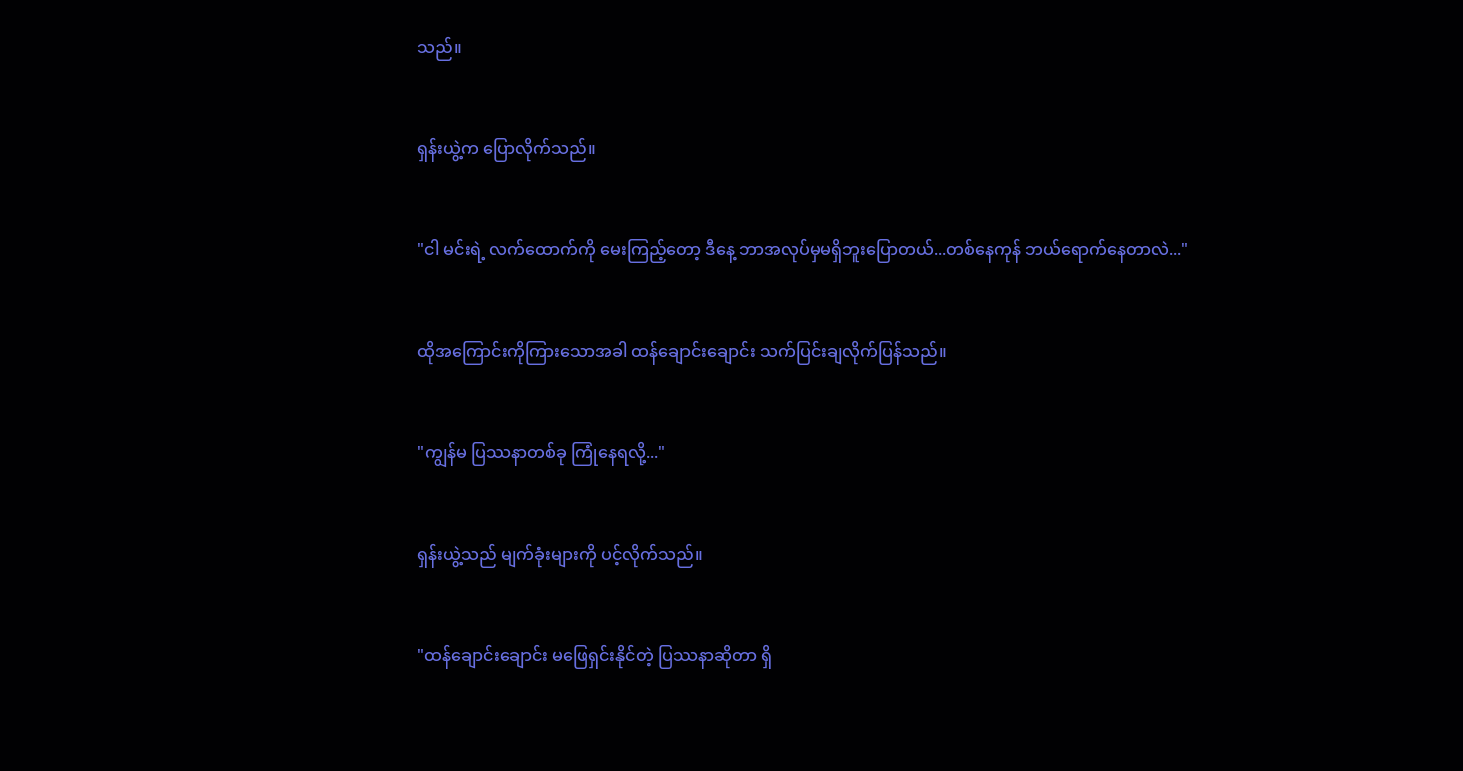သည်။


ရှန်းယွဲ့က ပြောလိုက်သည်။


"ငါ မင်းရဲ့ လက်ထောက်ကို မေးကြည့်တော့ ဒီနေ့ ဘာအလုပ်မှမရှိဘူးပြောတယ်...တစ်နေကုန် ဘယ်ရောက်နေတာလဲ..."


ထိုအကြောင်းကို‌ကြားသောအခါ ထန်ချောင်းချောင်း သက်ပြင်းချလိုက်ပြန်သည်။


"ကျွန်မ ပြဿနာတစ်ခု ကြုံနေရလို့..."


ရှန်းယွဲ့သည် မျက်ခုံးများကို ပင့်လိုက်သည်။


"ထန်ချောင်းချောင်း မဖြေရှင်းနိုင်တဲ့ ပြဿနာဆိုတာ ရှိ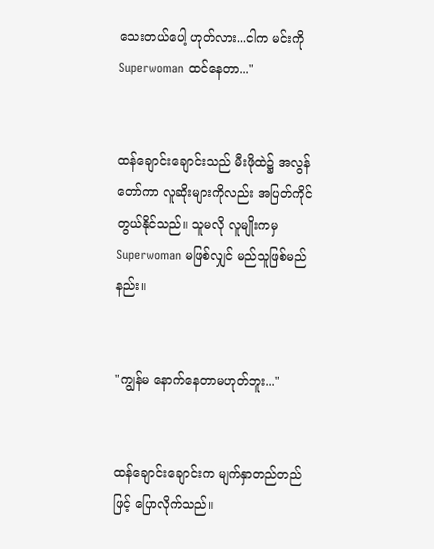သေးတယ်ပေါ့ ဟုတ်လား...ငါက မင်းကို Superwoman ထင်နေတာ..."


ထန်ချောင်းချောင်းသည် မီးဖိုထဲ၌ အလွန်တော်ကာ လူဆိုးများကိုလည်း အပြတ်ကိုင်တွယ်နိုင်သည်။ သူမလို လူမျိုးကမှ Superwoman မဖြစ်လျှင် မည်သူဖြစ်မည်နည်း။


"ကျွန်မ နောက်နေတာမဟုတ်ဘူး..."


ထန်ချောင်းချောင်းက မျက်နှာတည်တည်ဖြင့် ပြောလိုက်သည်။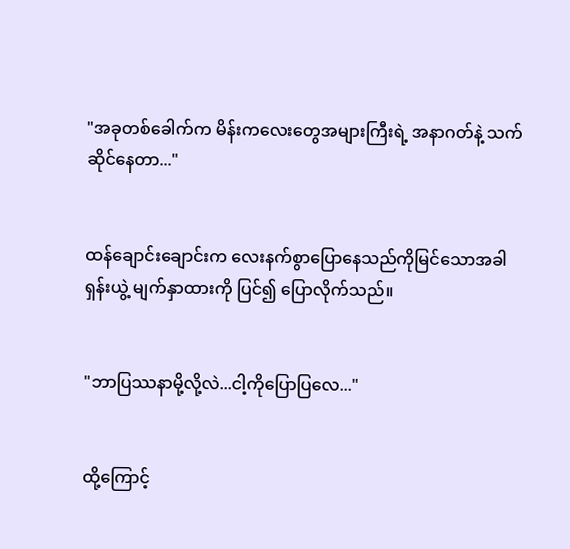"အခုတစ်ခေါက်က မိန်းကလေးတွေအများကြီးရဲ့ အနာဂတ်နဲ့ သက်ဆိုင်နေတာ..."


ထန်ချောင်းချောင်းက လေးနက်စွာပြောနေသည်ကိုမြင်သောအခါ ရှန်းယွဲ့ မျက်နှာထားကို ပြင်၍ ပြောလိုက်သည်။


"ဘာပြဿနာမို့လို့လဲ...ငါ့ကိုပြောပြလေ..."


ထို့ကြောင့်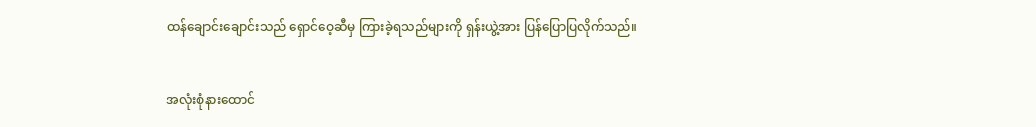ထန်ချောင်းချောင်းသည် ရှောင်ဝေ့ဆီမှ ကြားခဲ့ရသည်များကို ရှန်းယွဲ့အား ပြန်ပြောပြလိုက်သည်။


အလုံးစုံနားထောင်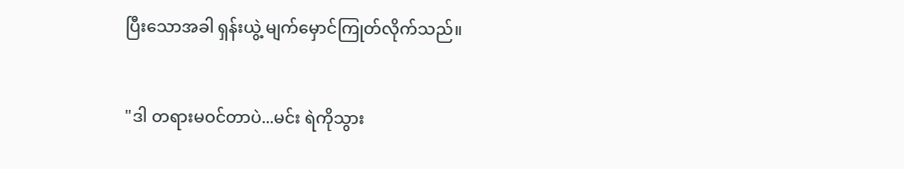ပြီးသောအခါ ရှန်းယွဲ့ မျက်မှောင်ကြုတ်လိုက်သည်။


"ဒါ တရားမဝင်တာပဲ...မင်း ရဲကိုသွား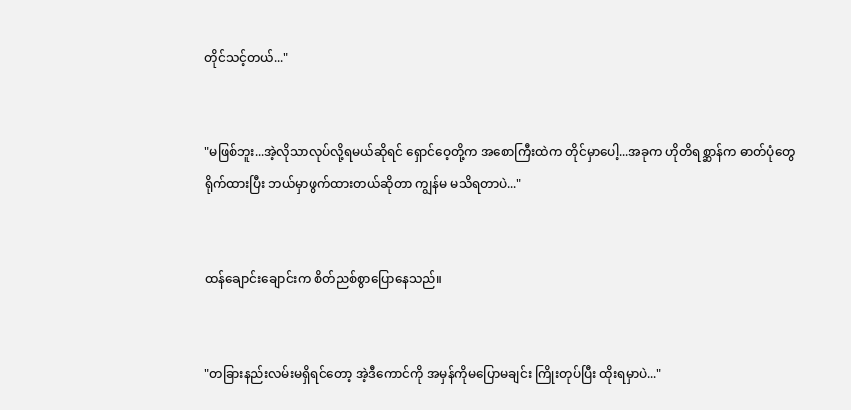တိုင်သင့်တယ်..."


"မဖြစ်ဘူး...အဲ့လိုသာလုပ်လို့ရမယ်ဆိုရင် ရှောင်ဝေ့တို့က အစောကြီးထဲက တိုင်မှာပေါ့...အခုက ဟိုတိရစ္ဆာန်က ဓာတ်ပုံတွေရိုက်ထားပြီး ဘယ်မှာဖွက်ထားတယ်ဆိုတာ ကျွန်မ မသိရတာပဲ..."


ထန်ချောင်းချောင်းက စိတ်ညစ်စွာပြောနေသည်။


"တခြားနည်းလမ်းမရှိရင်တော့ အဲ့ဒီကောင်ကို အမှန်ကိုမပြောမချင်း ကြိုးတုပ်ပြီး ထိုးရမှာပဲ..."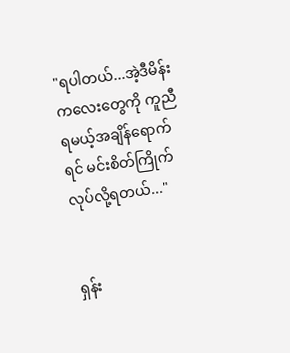"ရပါတယ်...အဲ့ဒီမိန်းကလေးတွေကို ကူညီရမယ့်အချိန်ရောက်ရင် မင်းစိတ်ကြိုက် လုပ်လို့ရတယ်..."


ရှန်း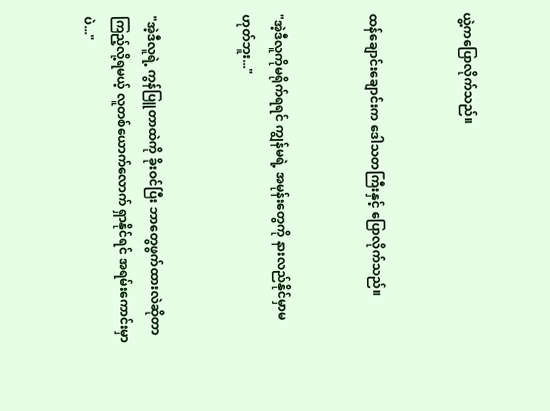ယွဲ့ကပြောလိုက်သည်။


ထန်ချောင်းချောင်းက ဒေါသတကြီးနှင့် ပြောလိုက်သည်။


"အဲ့ဒီလူကိုမရိုက်ရရင် ကျွန်မရဲ့ အမုန်းတွေကို နားလည်နိုင်မှာမဟုတ်ဘူး..."


"အဲ့ဒီလူရဲ့ ကွန်ပြူတာထဲကို ခိုးဝင်ပြီး ဘာတွေဖွက်ထားလဲဆိုတာ ကြည့်လို့ရမယ့် လူတစ်ယောက်လောက် ရှာနိုင်ရင် အရမ်းကောင်းမှာပဲ..."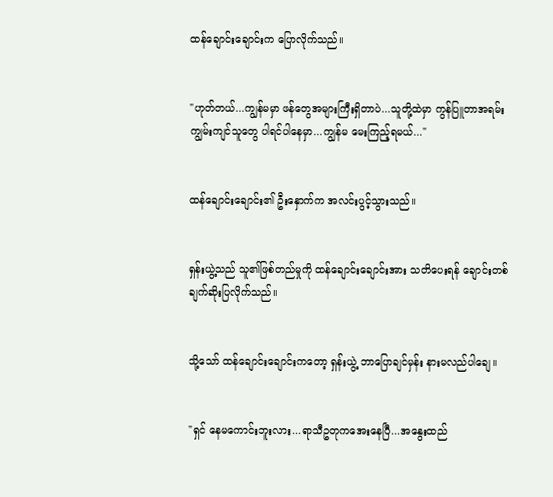ထန်ချောင်းချောင်းက ပြောလိုက်သည်။


"ဟုတ်တယ်...ကျွန်မမှာ ဖန်တွေအများကြီးရှိတာပဲ...သူတို့ထဲမှာ ကွန်ပြူတာအရမ်းကျွမ်းကျင်သူတွေ ပါရင်ပါနေမှာ...ကျွန်မ မေးကြည့်ရမယ်..."


ထန်ချောင်းချောင်း၏ ဦးနှောက်က အလင်းပွင့်သွားသည်။


ရှန်းယွဲ့သည် သူ၏ဖြစ်တည်မှုကို ထန်ချောင်းချောင်းအား သတိပေးရန် ချောင်းတစ်ချက်ဆိုးပြလိုက်သည်။


သို့သော် ထန်ချောင်းချောင်းကတော့ ရှန်းယွဲ့ ဘာပြောချင်မှန်း နားမလည်ပါချေ။


"ရှင် နေမကောင်းဘူးလား...ရာသီဥတုကအေးနေပြီ...အနွေးထည်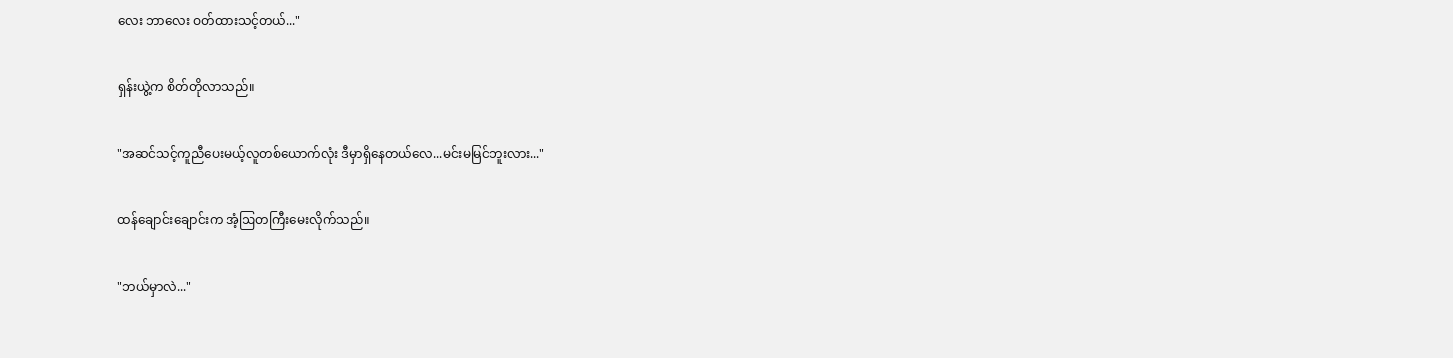လေး ဘာလေး ဝတ်ထားသင့်တယ်..."


ရှန်းယွဲ့က စိတ်တိုလာသည်။


"အဆင်သင့်ကူညီပေးမယ့်လူတစ်ယောက်လုံး ဒီမှာရှိနေတယ်လေ...မင်းမမြင်ဘူးလား..."


ထန်ချောင်းချောင်းက အံ့ဩတကြီးမေးလိုက်သည်။


"ဘယ်မှာလဲ..."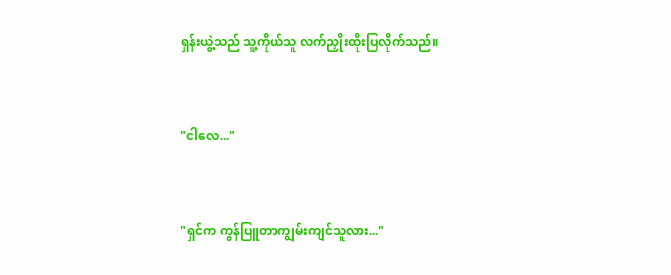ရှန်းယွဲ့သည် သူ့ကိုယ်သူ လက်ညှိုးထိုးပြလိုက်သည်။


"ငါလေ..."


"ရှင်က ကွန်ပြူတာကျွမ်းကျင်သူလား..."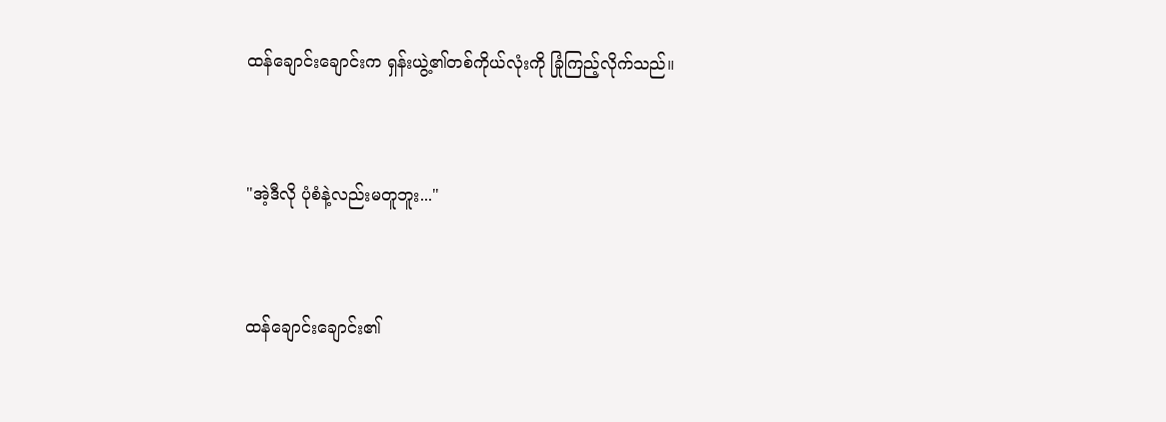ထန်ချောင်းချောင်းက ရှန်းယွဲ့၏တစ်ကိုယ်လုံးကို ခြုံကြည့်လိုက်သည်။


"အဲ့ဒီလို ပုံစံနဲ့လည်းမတူဘူး..."


ထန်ချောင်းချောင်း၏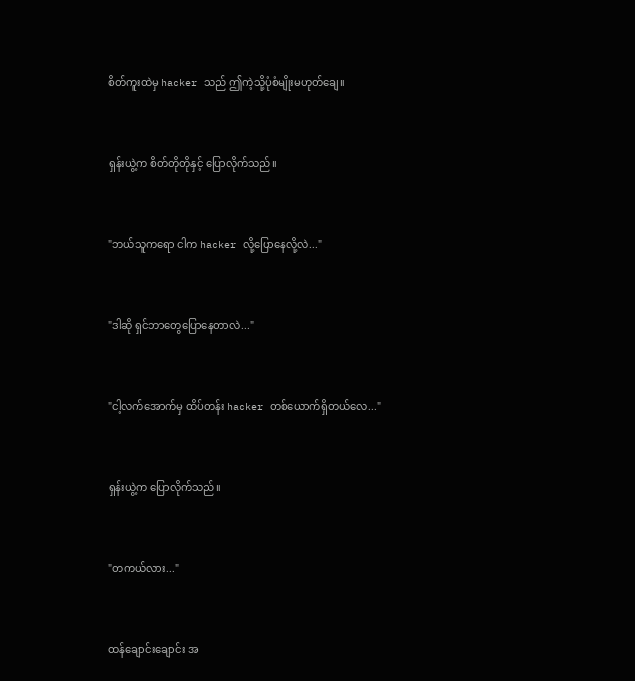စိတ်ကူးထဲမှ hacker သည် ဤကဲ့သို့ပုံစံမျိုးမဟုတ်ချေ။


ရှန်းယွဲ့က စိတ်တိုတိုနှင့် ပြောလိုက်သည်။


"ဘယ်သူကရော ငါက hacker လို့ပြောနေလို့လဲ..."


"ဒါဆို ရှင်ဘာတွေပြောနေတာလဲ..."


"ငါ့လက်အောက်မှ ထိပ်တန်း hacker တစ်ယောက်ရှိတယ်လေ..."


ရှန်းယွဲ့က ပြောလိုက်သည်။


"တကယ်လား..."


ထန်ချောင်းချောင်း အ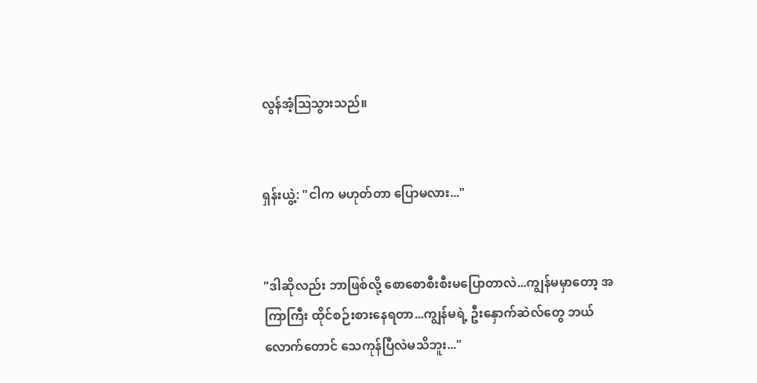လွန်အံ့ဩသွားသည်။


ရှန်းယွဲ့: "ငါက မဟုတ်တာ ပြောမလား..."


"ဒါဆိုလည်း ဘာဖြစ်လို့ စောစောစီးစီးမပြောတာလဲ...ကျွန်မမှာတော့ အကြာကြီး ထိုင်စဉ်းစားနေရတာ...ကျွန်မရဲ့ ဦးနှောက်ဆဲလ်တွေ ဘယ်လောက်တောင် သေကုန်ပြီလဲမသိဘူး..."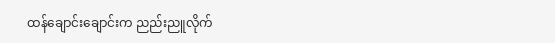ထန်ချောင်းချောင်းက ညည်းညူလိုက်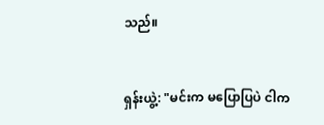သည်။


ရှန်းယွဲ့: "မင်းက မပြောပြပဲ ငါက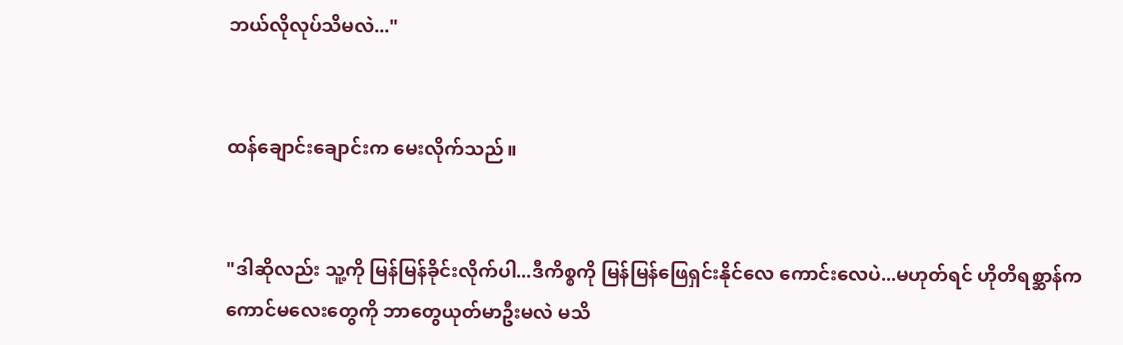ဘယ်လိုလုပ်သိမလဲ..."


ထန်ချောင်းချောင်းက မေးလိုက်သည်။


"ဒါဆိုလည်း သူ့ကို မြန်မြန်ခိုင်းလိုက်ပါ...ဒီကိစ္စကို မြန်မြန်ဖြေရှင်းနိုင်လေ ကောင်းလေပဲ...မဟုတ်ရင် ဟိုတိရစ္ဆာန်က ကောင်မလေးတွေကို ဘာတွေယုတ်မာဦးမလဲ မသိ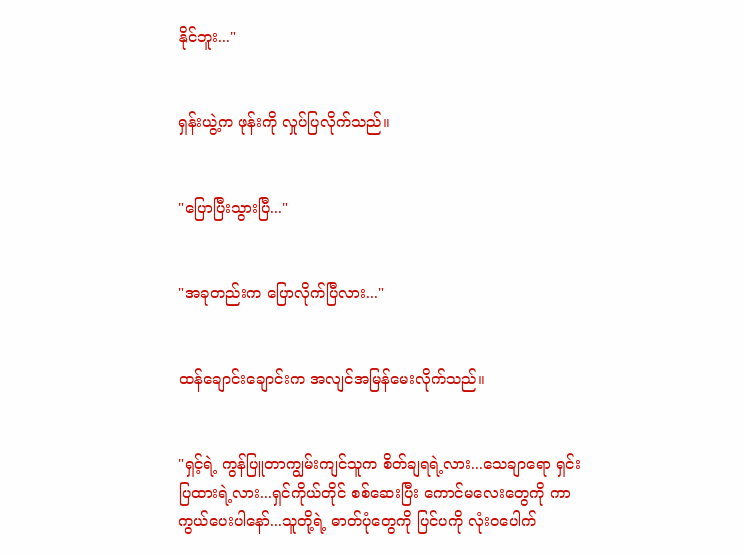နိုင်ဘူး..."


ရှန်းယွဲ့က ဖုန်းကို လှုပ်ပြလိုက်သည်။


"ပြောပြီးသွားပြီ..."


"အခုတည်းက ပြောလိုက်ပြီလား..."


ထန်ချောင်းချောင်းက အလျင်အမြန်မေးလိုက်သည်။


"ရှင့်ရဲ့ ကွန်ပြူတာကျွမ်းကျင်သူက စိတ်ချရရဲ့လား...သေချာရော ရှင်းပြထားရဲ့လား...ရှင်ကိုယ်တိုင် စစ်ဆေးပြီး ကောင်မလေးတွေကို ကာကွယ်ပေးပါနော်...သူတို့ရဲ့ ဓာတ်ပုံတွေကို ပြင်ပကို လုံးဝပေါက်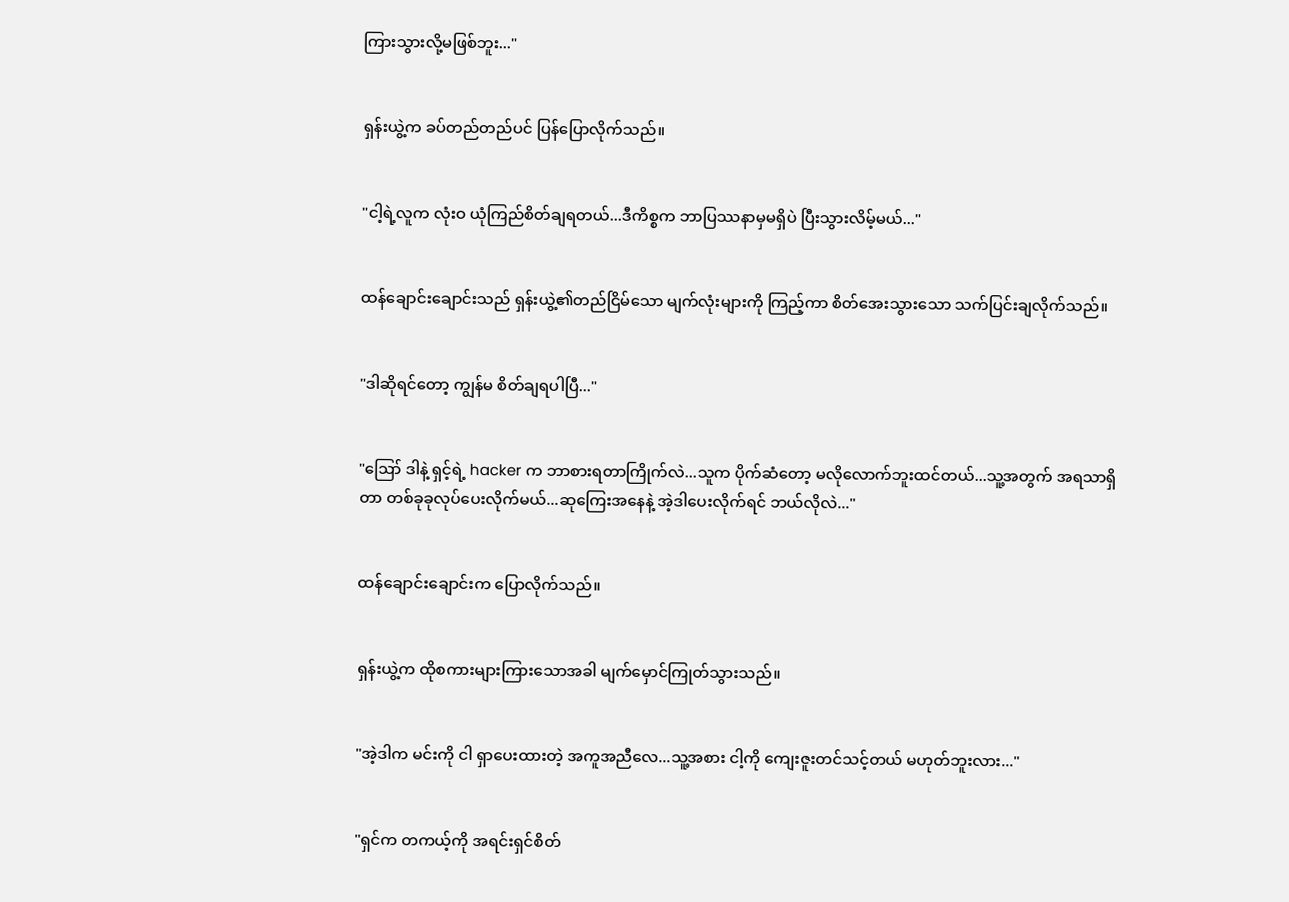ကြားသွားလို့မဖြစ်ဘူး..."


ရှန်းယွဲ့က ခပ်တည်တည်ပင် ပြန်ပြောလိုက်သည်။


"ငါ့ရဲ့လူက လုံးဝ ယုံကြည်စိတ်ချရတယ်...ဒီကိစ္စက ဘာပြဿနာမှမရှိပဲ ပြီးသွားလိမ့်မယ်..."


ထန်ချောင်းချောင်းသည် ရှန်းယွဲ့၏တည်ငြိမ်သော မျက်လုံးများကို ကြည့်ကာ စိတ်အေးသွားသော သက်ပြင်းချလိုက်သည်။


"ဒါဆိုရင်တော့ ကျွန်မ စိတ်ချရပါပြီ..."


"ဪ ဒါနဲ့ ရှင့်ရဲ့ hacker က ဘာစားရတာကြိုက်လဲ...သူက ပိုက်ဆံတော့ မလိုလောက်ဘူးထင်တယ်...သူ့အတွက် အရသာရှိတာ တစ်ခုခုလုပ်ပေးလိုက်မယ်...ဆုကြေးအနေနဲ့ အဲ့ဒါပေးလိုက်ရင် ဘယ်လိုလဲ..."


ထန်ချောင်းချောင်းက ပြောလိုက်သည်။


ရှန်းယွဲ့က ထိုစကားများကြားသောအခါ မျက်မှောင်ကြုတ်သွားသည်။


"အဲ့ဒါက မင်းကို ငါ ရှာပေးထားတဲ့ အကူအညီလေ...သူ့အစား ငါ့ကို ကျေးဇူးတင်သင့်တယ် မဟုတ်ဘူးလား..."


"ရှင်က တကယ့်ကို အရင်းရှင်စိတ်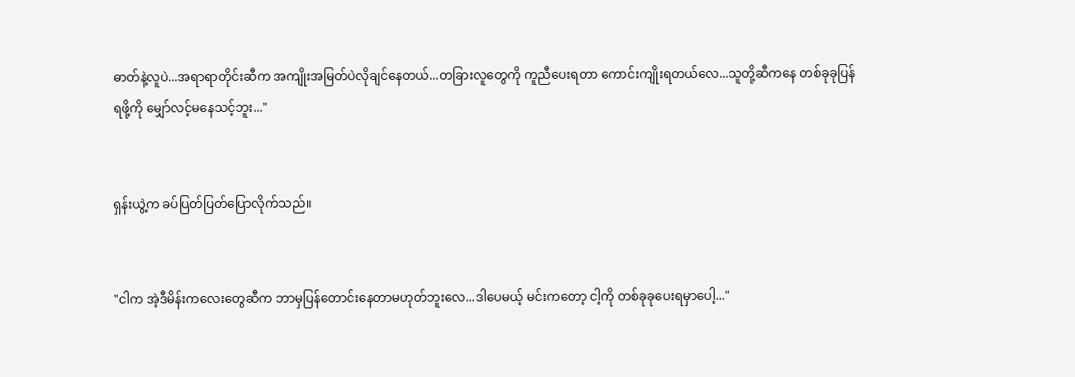ဓာတ်နဲ့လူပဲ...အရာရာတိုင်းဆီက အကျိုးအမြတ်ပဲလိုချင်နေတယ်...တခြားလူတွေကို ကူညီပေးရတာ ကောင်းကျိုးရတယ်လေ...သူတို့ဆီက‌နေ တစ်ခုခုပြန်ရဖို့ကို မျှော်လင့်မနေသင့်ဘူး..."


ရှန်းယွဲ့က ခပ်ပြတ်ပြတ်ပြောလိုက်သည်။


"ငါက အဲ့ဒီမိန်းကလေးတွေဆီက ဘာမှပြန်တောင်းနေတာမဟုတ်ဘူးလေ...ဒါပေမယ့် မင်းကတော့ ငါ့ကို တစ်ခုခုပေးရမှာပေါ့..."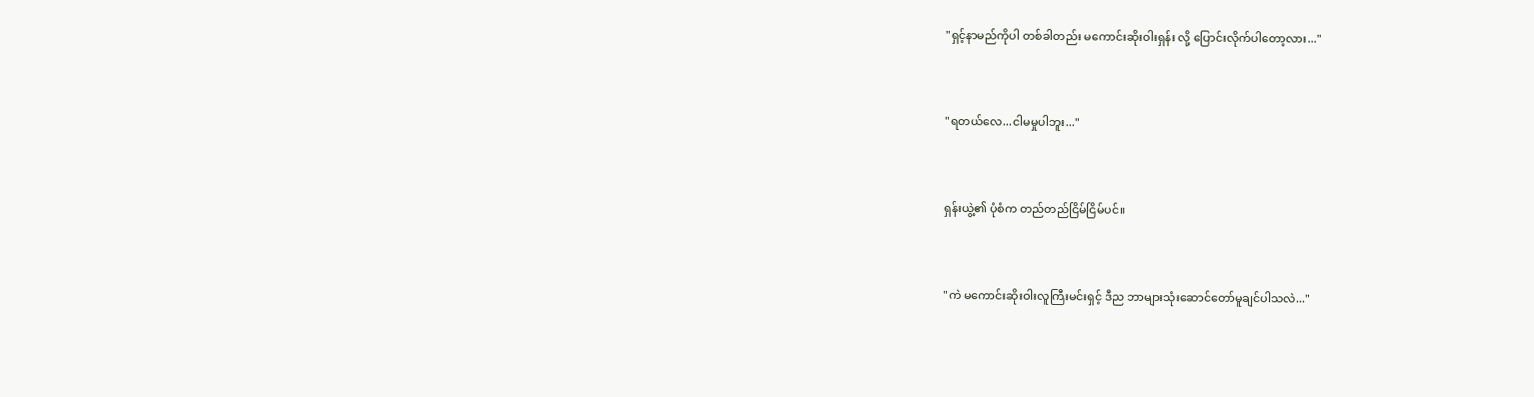"ရှင့်နာမည်ကိုပါ တစ်ခါတည်း မကောင်းဆိုးဝါးရှန်း လို့ ပြောင်းလိုက်ပါတော့လား..."


"ရတယ်လေ...ငါမမှုပါဘူး..."


ရှန်းယွဲ့၏ ပုံစံက တည်တည်ငြိမ်ငြိမ်ပင်။


"ကဲ မကောင်းဆိုးဝါးလူကြီးမင်းရှင့် ဒီည ဘာများသုံးဆောင်တော်မူချင်ပါသလဲ..."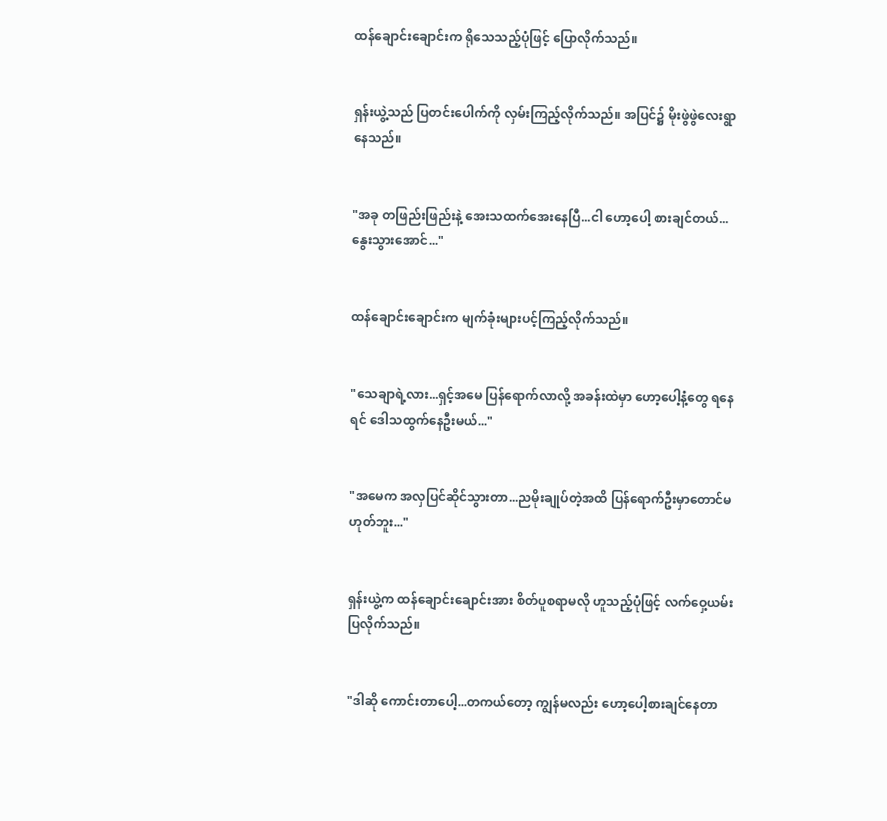ထန်ချောင်းချောင်းက ရိုသေသည့်ပုံဖြင့် ပြောလိုက်သည်။


ရှန်းယွဲ့သည် ပြတင်းပေါက်ကို လှမ်းကြည့်လိုက်သည်။ အပြင်၌ မိုးဖွဲဖွဲလေးရွာနေသည်။


"အခု တဖြည်းဖြည်းနဲ့ အေးသထက်အေးနေပြီ...ငါ ဟော့ပေါ့ စားချင်တယ်...နွေးသွားအောင်..."


ထန်ချောင်းချောင်းက မျက်ခုံးများပင့်ကြည့်လိုက်သည်။


"သေချာရဲ့လား...ရှင့်အမေ ပြန်ရောက်လာလို့ အခန်းထဲမှာ ဟော့ပေါ့နံ့တွေ ရနေရင် ဒေါသထွက်နေဦးမယ်..."


"အမေက အလှပြင်ဆိုင်သွားတာ...ညမိုးချုပ်တဲ့အထိ ပြန်ရောက်ဦးမှာတောင်မဟုတ်ဘူး..."


ရှန်းယွဲ့က ထန်ချောင်းချောင်းအား စိတ်ပူစရာမလို ဟူသည့်ပုံဖြင့် လက်ဝှေ့ယမ်းပြလိုက်သည်။


"ဒါဆို ကောင်းတာပေါ့...တကယ်တော့ ကျွန်မလည်း ဟော့ပေါ့စားချင်နေတာ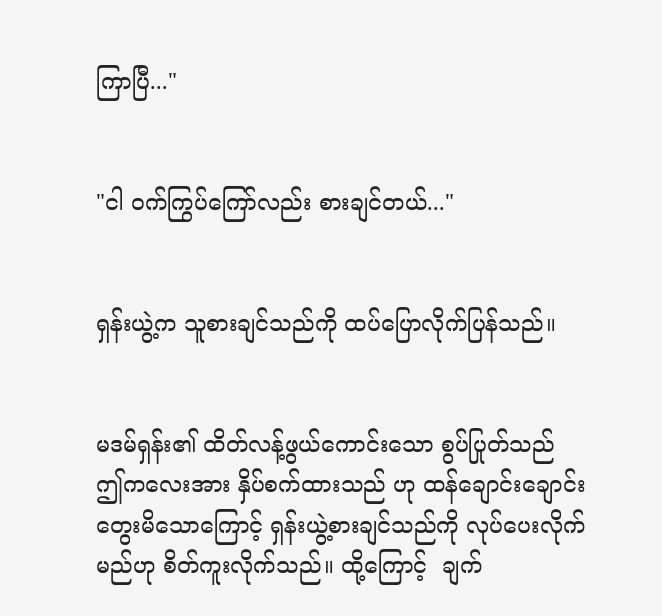ကြာပြီ..."


"ငါ ဝက်ကြွပ်ကြော်လည်း စားချင်တယ်..."


ရှန်းယွဲ့က သူစားချင်သည်ကို ထပ်ပြောလိုက်ပြန်သည်။


မဒမ်ရှန်း၏ ထိတ်လန့်ဖွယ်ကောင်းသော စွပ်ပြုတ်သည် ဤကလေးအား နှိပ်စက်ထားသည် ဟု ထန်ချောင်းချောင်းတွေးမိသောကြောင့် ရှန်းယွဲ့စားချင်သည်ကို လုပ်ပေးလိုက်မည်ဟု စိတ်ကူးလိုက်သည်။ ထို့ကြောင့်  ချက်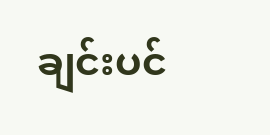ချင်းပင်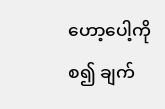ဟော့ပေါ့ကို စ၍ ချက်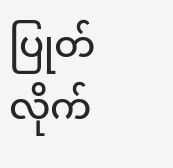ပြုတ်လိုက်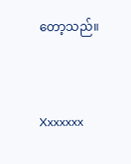တော့သည်။


Xxxxxxx